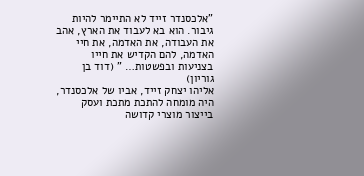"אלכסנדר זייד לא התיימר להיות גיבור. הוא בא לעבוד את הארץ, אהב את העבודה, את האדמה, את חיי האדמה, להם הקדיש את חייו בצניעות ובפשטות… " (דוד בן גוריון)
אליהו יצחק זייד, אביו של אלכסנדר, היה מומחה להתכת מתכת ועסק בייצור מוצרי קדושה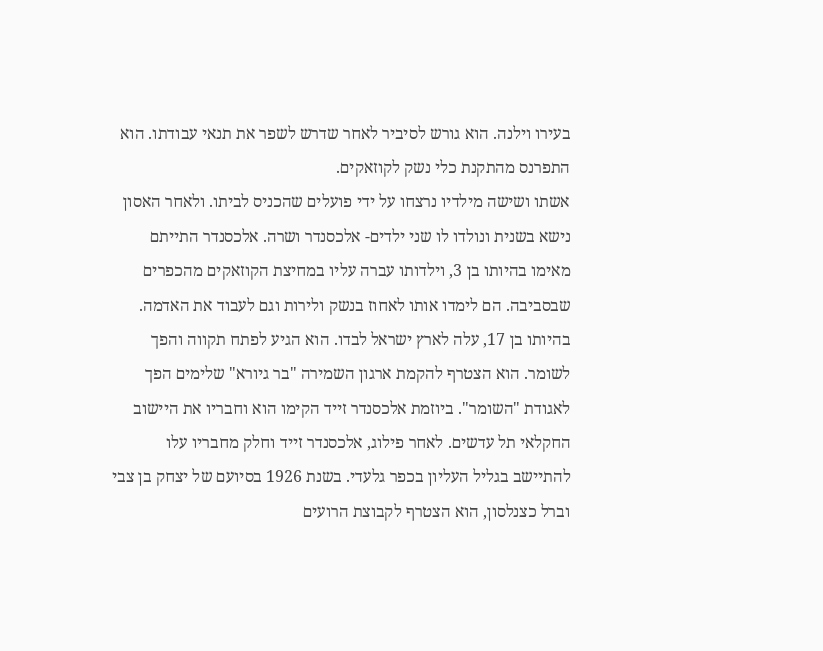בעירו וילנה. הוא גורש לסיביר לאחר שדרש לשפר את תנאי עבודתו. הוא התפרנס מהתקנת כלי נשק לקוזאקים.
אשתו ושישה מילדיו נרצחו על ידי פועלים שהכניס לביתו. ולאחר האסון נישא בשנית ונולדו לו שני ילדים- אלכסנדר ושרה. אלכסנדר התייתם מאימו בהיותו בן 3, וילדותו עברה עליו במחיצת הקוזאקים מהכפרים שבסביבה. הם לימדו אותו לאחוז בנשק ולירות וגם לעבוד את האדמה.
בהיותו בן 17, עלה לארץ ישראל לבדו. הוא הגיע לפתח תקווה והפך לשומר. הוא הצטרף להקמת ארגון השמירה "בר גיורא" שלימים הפך לאגודת "השומר". ביוזמת אלכסנדר זייד הקימו הוא וחבריו את היישוב החקלאי תל עדשים. לאחר פילוג, אלכסנדר זייד וחלק מחבריו עלו להתיישב בגליל העליון בכפר גלעדי. בשנת 1926 בסיועם של יצחק בן צבי וברל כצנלסון, הוא הצטרף לקבוצת הרועים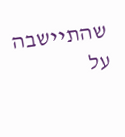שהתיישבה על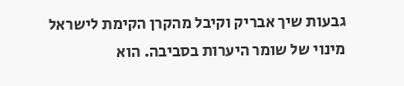גבעות שיך אבריק וקיבל מהקרן הקימת לישראל מינוי של שומר היערות בסביבה. הוא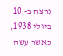נרצח ב- 10 ביולי 1938, כאשר עשה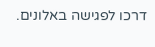דרכו לפגישה באלונים.